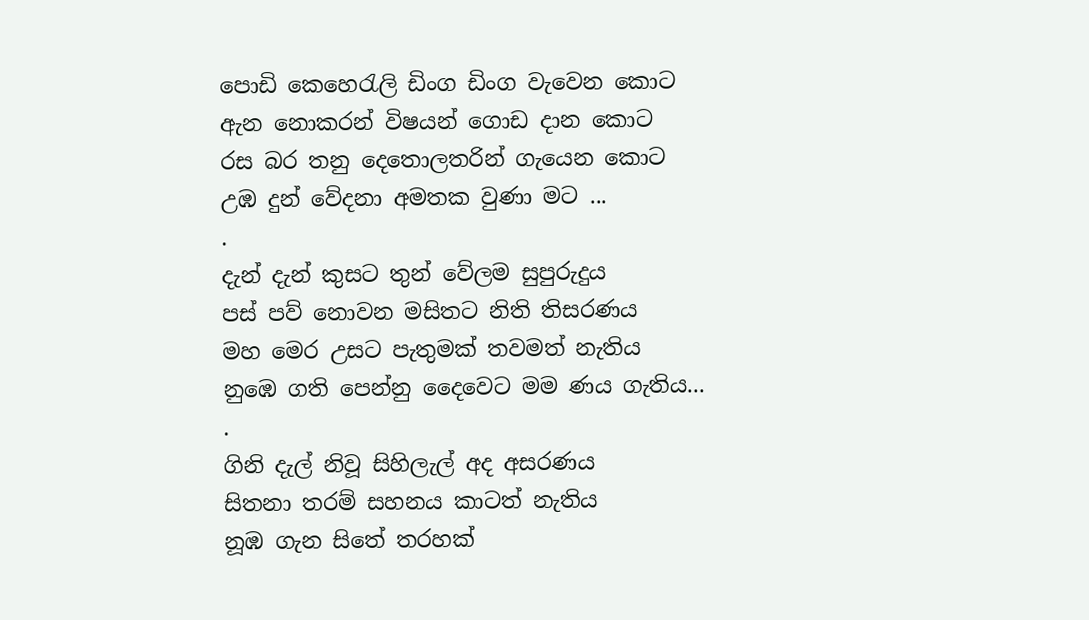පොඩි කෙහෙරැලි ඩිංග ඩිංග වැවෙන කොට
ඇන නොකරන් විෂයන් ගොඩ දාන කොට
රස බර තනු දෙතොලතරින් ගැයෙන කොට
උඹ දුන් වේදනා අමතක වුණා මට ...
.
දැන් දැන් කුසට තුන් වේලම සුපුරුදුය
පස් පව් නොවන මසිතට නිති තිසරණය
මහ මෙර උසට පැතුමක් තවමත් නැතිය
නුඹෙ ගති පෙන්නු දෛවෙට මම ණය ගැතිය...
.
ගිනි දැල් නිවූ සිහිලැල් අද අසරණය
සිතනා තරම් සහනය කාටත් නැතිය
නූඹ ගැන සිතේ තරහක්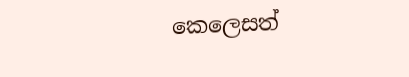කෙලෙසත්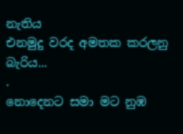නැතිය
එනමුදු වරද අමතක කරලනු බැරිය...
.
නොදෙනට සමා මට නුඹ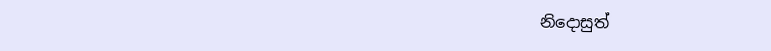නිදොසුත්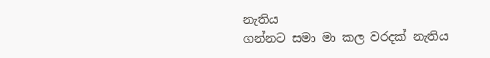නැතිය
ගන්නට සමා මා කල වරදක් නැතිය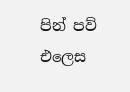පින් පව් එලෙස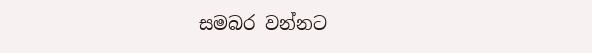සමබර වන්නට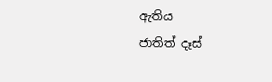ඇතිය
ජාතිත් දෑස්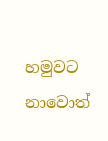හමුවට නාවොත්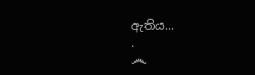ඇතිය...
.
෴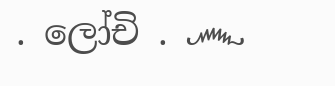. ලෝචි . ෴